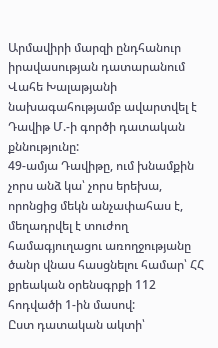Արմավիրի մարզի ընդհանուր իրավասության դատարանում Վահե Խալաթյանի նախագահությամբ ավարտվել է Դավիթ Մ.-ի գործի դատական քննությունը:
49-ամյա Դավիթը, ում խնամքին չորս անձ կա՝ չորս երեխա, որոնցից մեկն անչափահաս է, մեղադրվել է տուժող համագյուղացու առողջությանը ծանր վնաս հասցնելու համար՝ ՀՀ քրեական օրենսգրքի 112 հոդվածի 1-ին մասով:
Ըստ դատական ակտի՝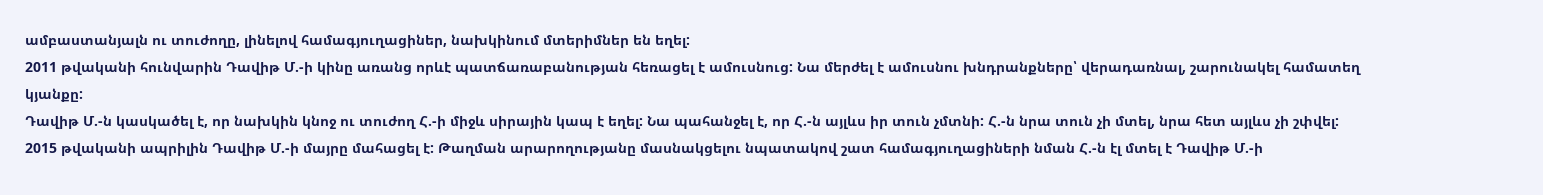ամբաստանյալն ու տուժողը, լինելով համագյուղացիներ, նախկինում մտերիմներ են եղել:
2011 թվականի հունվարին Դավիթ Մ.-ի կինը առանց որևէ պատճառաբանության հեռացել է ամուսնուց: Նա մերժել է ամուսնու խնդրանքները՝ վերադառնալ, շարունակել համատեղ կյանքը:
Դավիթ Մ.-ն կասկածել է, որ նախկին կնոջ ու տուժող Հ.-ի միջև սիրային կապ է եղել: Նա պահանջել է, որ Հ.-ն այլևս իր տուն չմտնի: Հ.-ն նրա տուն չի մտել, նրա հետ այլևս չի շփվել:
2015 թվականի ապրիլին Դավիթ Մ.-ի մայրը մահացել է: Թաղման արարողությանը մասնակցելու նպատակով շատ համագյուղացիների նման Հ.-ն էլ մտել է Դավիթ Մ.-ի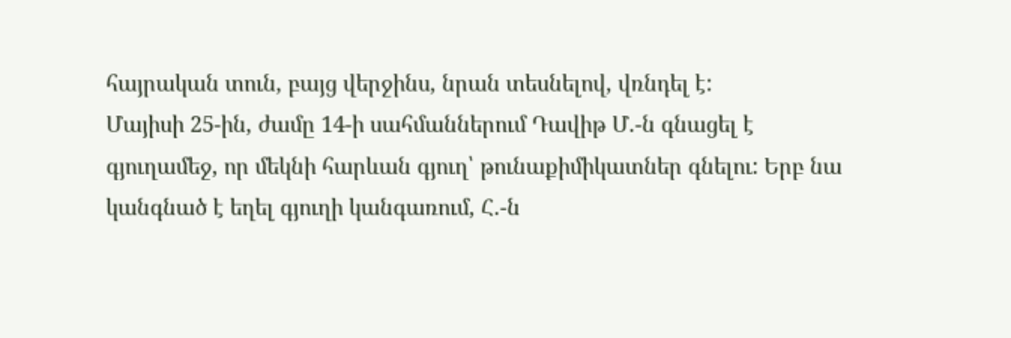հայրական տուն, բայց վերջինս, նրան տեսնելով, վռնդել է:
Մայիսի 25-ին, ժամը 14-ի սահմաններում Դավիթ Մ.-ն գնացել է գյուղամեջ, որ մեկնի հարևան գյուղ՝ թունաքիմիկատներ գնելու: Երբ նա կանգնած է եղել գյուղի կանգառում, Հ.-ն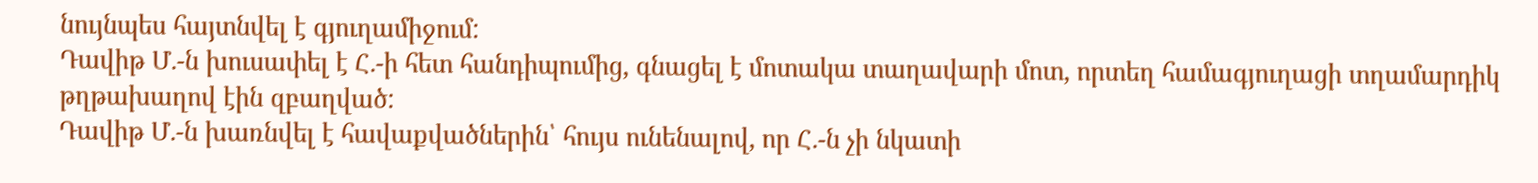նույնպես հայտնվել է գյուղամիջում:
Դավիթ Մ.-ն խուսափել է Հ.-ի հետ հանդիպումից, գնացել է մոտակա տաղավարի մոտ, որտեղ համագյուղացի տղամարդիկ թղթախաղով էին զբաղված:
Դավիթ Մ.-ն խառնվել է հավաքվածներին՝ հույս ունենալով, որ Հ.-ն չի նկատի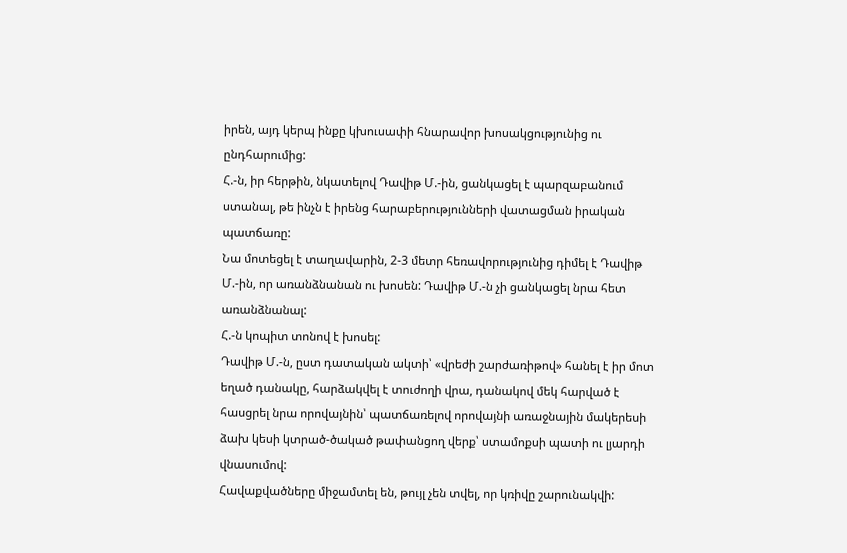իրեն, այդ կերպ ինքը կխուսափի հնարավոր խոսակցությունից ու ընդհարումից:
Հ.-ն, իր հերթին, նկատելով Դավիթ Մ.-ին, ցանկացել է պարզաբանում ստանալ, թե ինչն է իրենց հարաբերությունների վատացման իրական պատճառը:
Նա մոտեցել է տաղավարին, 2-3 մետր հեռավորությունից դիմել է Դավիթ Մ.-ին, որ առանձնանան ու խոսեն: Դավիթ Մ.-ն չի ցանկացել նրա հետ առանձնանալ:
Հ.-ն կոպիտ տոնով է խոսել:
Դավիթ Մ.-ն, ըստ դատական ակտի՝ «վրեժի շարժառիթով» հանել է իր մոտ եղած դանակը, հարձակվել է տուժողի վրա, դանակով մեկ հարված է հասցրել նրա որովայնին՝ պատճառելով որովայնի առաջնային մակերեսի ձախ կեսի կտրած-ծակած թափանցող վերք՝ ստամոքսի պատի ու լյարդի վնասումով:
Հավաքվածները միջամտել են, թույլ չեն տվել, որ կռիվը շարունակվի: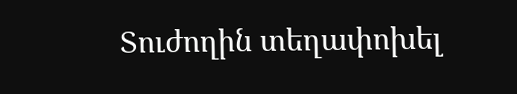Տուժողին տեղափոխել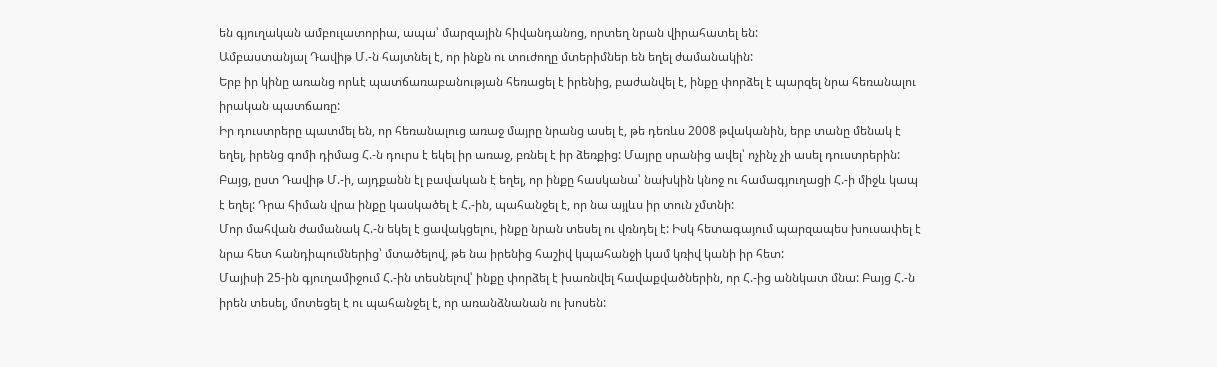են գյուղական ամբուլատորիա, ապա՝ մարզային հիվանդանոց, որտեղ նրան վիրահատել են:
Ամբաստանյալ Դավիթ Մ.-ն հայտնել է, որ ինքն ու տուժողը մտերիմներ են եղել ժամանակին:
Երբ իր կինը առանց որևէ պատճառաբանության հեռացել է իրենից, բաժանվել է, ինքը փորձել է պարզել նրա հեռանալու իրական պատճառը:
Իր դուստրերը պատմել են, որ հեռանալուց առաջ մայրը նրանց ասել է, թե դեռևս 2008 թվականին, երբ տանը մենակ է եղել, իրենց գոմի դիմաց Հ.-ն դուրս է եկել իր առաջ, բռնել է իր ձեռքից: Մայրը սրանից ավել՝ ոչինչ չի ասել դուստրերին:
Բայց, ըստ Դավիթ Մ.-ի, այդքանն էլ բավական է եղել, որ ինքը հասկանա՝ նախկին կնոջ ու համագյուղացի Հ.-ի միջև կապ է եղել: Դրա հիման վրա ինքը կասկածել է Հ.-ին, պահանջել է, որ նա այլևս իր տուն չմտնի:
Մոր մահվան ժամանակ Հ.-ն եկել է ցավակցելու, ինքը նրան տեսել ու վռնդել է: Իսկ հետագայում պարզապես խուսափել է նրա հետ հանդիպումներից՝ մտածելով, թե նա իրենից հաշիվ կպահանջի կամ կռիվ կանի իր հետ:
Մայիսի 25-ին գյուղամիջում Հ.-ին տեսնելով՝ ինքը փորձել է խառնվել հավաքվածներին, որ Հ.-ից աննկատ մնա: Բայց Հ.-ն իրեն տեսել, մոտեցել է ու պահանջել է, որ առանձնանան ու խոսեն: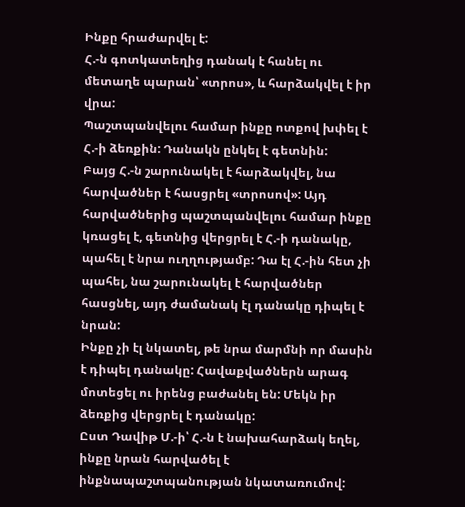Ինքը հրաժարվել է:
Հ.-ն գոտկատեղից դանակ է հանել ու մետաղե պարան՝ «տրոս», և հարձակվել է իր վրա:
Պաշտպանվելու համար ինքը ոտքով խփել է Հ.-ի ձեռքին: Դանակն ընկել է գետնին:
Բայց Հ.-ն շարունակել է հարձակվել, նա հարվածներ է հասցրել «տրոսով»: Այդ հարվածներից պաշտպանվելու համար ինքը կռացել է, գետնից վերցրել է Հ.-ի դանակը, պահել է նրա ուղղությամբ: Դա էլ Հ.-ին հետ չի պահել, նա շարունակել է հարվածներ հասցնել, այդ ժամանակ էլ դանակը դիպել է նրան:
Ինքը չի էլ նկատել, թե նրա մարմնի որ մասին է դիպել դանակը: Հավաքվածներն արագ մոտեցել ու իրենց բաժանել են: Մեկն իր ձեռքից վերցրել է դանակը:
Ըստ Դավիթ Մ.-ի՝ Հ.-ն է նախահարձակ եղել, ինքը նրան հարվածել է ինքնապաշտպանության նկատառումով: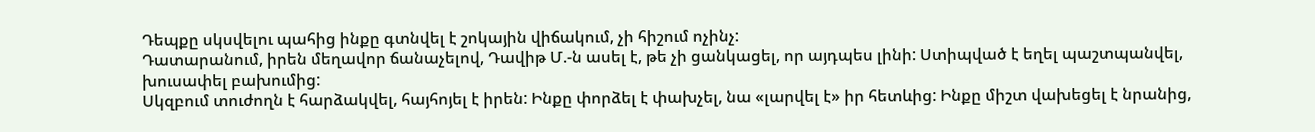Դեպքը սկսվելու պահից ինքը գտնվել է շոկային վիճակում, չի հիշում ոչինչ:
Դատարանում, իրեն մեղավոր ճանաչելով, Դավիթ Մ.-ն ասել է, թե չի ցանկացել, որ այդպես լինի: Ստիպված է եղել պաշտպանվել, խուսափել բախումից:
Սկզբում տուժողն է հարձակվել, հայհոյել է իրեն: Ինքը փորձել է փախչել, նա «լարվել է» իր հետևից: Ինքը միշտ վախեցել է նրանից,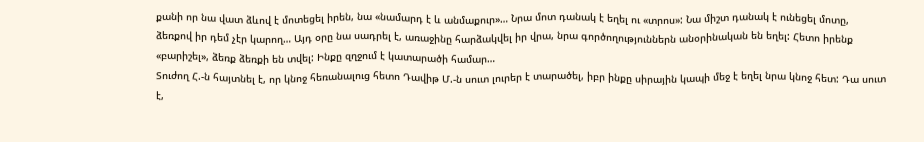քանի որ նա վատ ձևով է մոտեցել իրեն, նա «նամարդ է և անմաքուր»… Նրա մոտ դանակ է եղել ու «տրոս»: Նա միշտ դանակ է ունեցել մոտը, ձեռքով իր դեմ չէր կարող… Այդ օրը նա սադրել է, առաջինը հարձակվել իր վրա, նրա գործողություններն անօրինական են եղել: Հետո իրենք «բարիշել», ձեռք ձեռքի են տվել: Ինքը զղջում է կատարածի համար…
Տուժող Հ.-ն հայտնել է, որ կնոջ հեռանալուց հետո Դավիթ Մ.-ն սուտ լուրեր է տարածել, իբր ինքը սիրային կապի մեջ է եղել նրա կնոջ հետ: Դա սուտ է,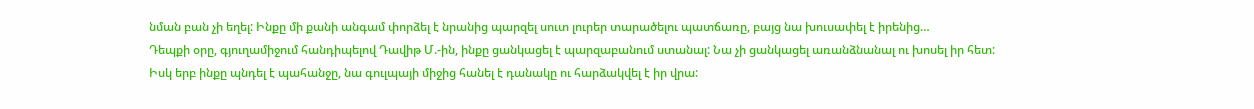նման բան չի եղել: Ինքը մի քանի անգամ փորձել է նրանից պարզել սուտ լուրեր տարածելու պատճառը, բայց նա խուսափել է իրենից…
Դեպքի օրը, գյուղամիջում հանդիպելով Դավիթ Մ.-ին, ինքը ցանկացել է պարզաբանում ստանալ: Նա չի ցանկացել առանձնանալ ու խոսել իր հետ: Իսկ երբ ինքը պնդել է պահանջը, նա գուլպայի միջից հանել է դանակը ու հարձակվել է իր վրա: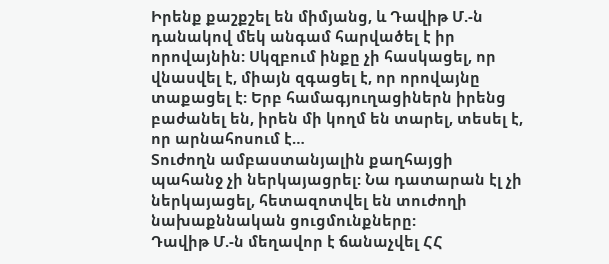Իրենք քաշքշել են միմյանց, և Դավիթ Մ.-ն դանակով մեկ անգամ հարվածել է իր որովայնին: Սկզբում ինքը չի հասկացել, որ վնասվել է, միայն զգացել է, որ որովայնը տաքացել է: Երբ համագյուղացիներն իրենց բաժանել են, իրեն մի կողմ են տարել, տեսել է, որ արնահոսում է…
Տուժողն ամբաստանյալին քաղհայցի պահանջ չի ներկայացրել: Նա դատարան էլ չի ներկայացել, հետազոտվել են տուժողի նախաքննական ցուցմունքները:
Դավիթ Մ.-ն մեղավոր է ճանաչվել ՀՀ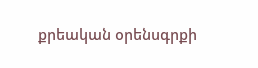քրեական օրենսգրքի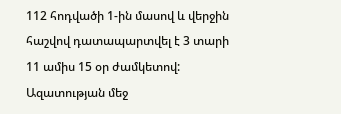112 հոդվածի 1-ին մասով և վերջին հաշվով դատապարտվել է 3 տարի 11 ամիս 15 օր ժամկետով:
Ազատության մեջ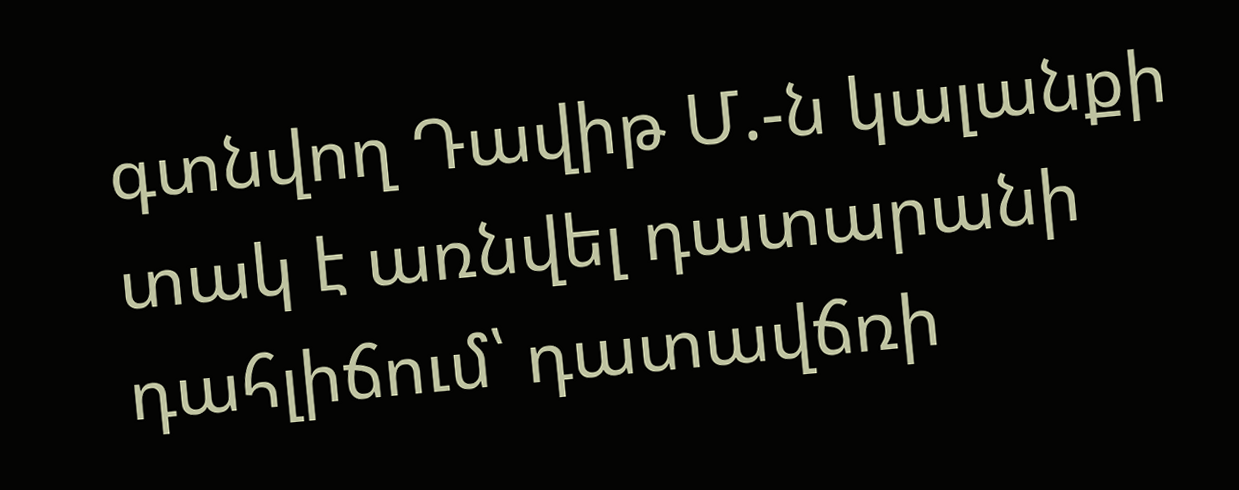գտնվող Դավիթ Մ.-ն կալանքի տակ է առնվել դատարանի դահլիճում՝ դատավճռի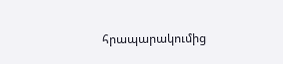հրապարակումից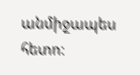անմիջապես հետո: